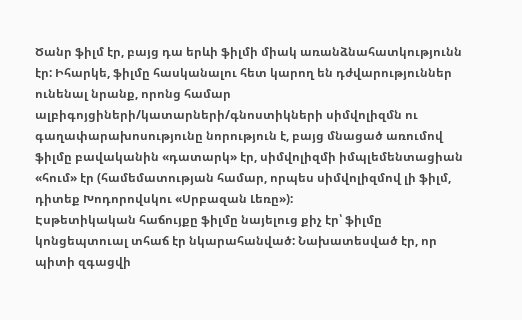Ծանր ֆիլմ էր, բայց դա երևի ֆիլմի միակ առանձնահատկությունն էր: Իհարկե, ֆիլմը հասկանալու հետ կարող են դժվարություններ ունենալ նրանք, որոնց համար ալբիգոյցիների/կատարների/գնոստիկների սիմվոլիզմն ու գաղափարախոսությունը նորություն է, բայց մնացած առումով ֆիլմը բավականին «դատարկ» էր, սիմվոլիզմի իմպլեմենտացիան «հում» էր (համեմատության համար, որպես սիմվոլիզմով լի ֆիլմ, դիտեք Խոդորովսկու «Սրբազան Լեռը»):
Էսթետիկական հաճույքը ֆիլմը նայելուց քիչ էր՝ ֆիլմը կոնցեպտուալ տհաճ էր նկարահանված: Նախատեսված էր, որ պիտի զգացվի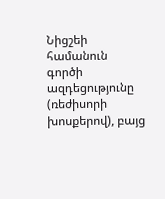Նիցշեի համանուն գործի ազդեցությունը (ռեժիսորի խոսքերով), բայց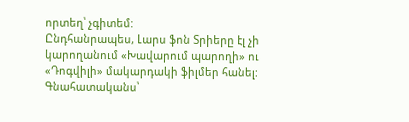որտեղ՝ չգիտեմ:
Ընդհանրապես, Լարս ֆոն Տրիերը էլ չի կարողանում «Խավարում պարողի» ու «Դոգվիլի» մակարդակի ֆիլմեր հանել:
Գնահատականս՝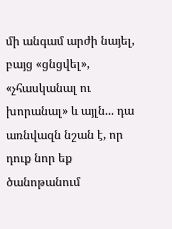մի անգամ արժի նայել, բայց «ցնցվել», «չհասկանալ ու խորանալ» և այլն... դա առնվազն նշան է, որ դուք նոր եք ծանոթանում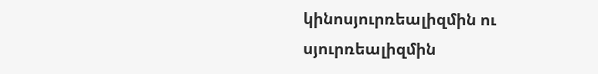կինոսյուրռեալիզմին ու սյուրռեալիզմին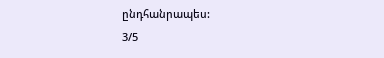ընդհանրապես:
3/5